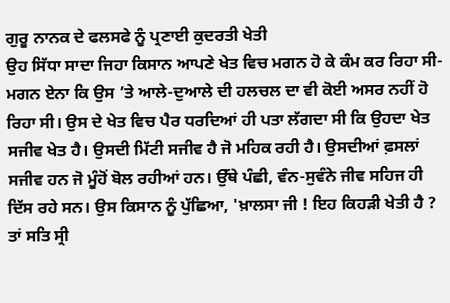ਗੁਰੂ ਨਾਨਕ ਦੇ ਫਲਸਫੇ ਨੂੰ ਪ੍ਰਣਾਈ ਕੁਦਰਤੀ ਖੇਤੀ
ਉਹ ਸਿੱਧਾ ਸਾਦਾ ਜਿਹਾ ਕਿਸਾਨ ਆਪਣੇ ਖੇਤ ਵਿਚ ਮਗਨ ਹੋ ਕੇ ਕੰਮ ਕਰ ਰਿਹਾ ਸੀ-ਮਗਨ ਏਨਾ ਕਿ ਉਸ ’ਤੇ ਆਲੇ-ਦੁਆਲੇ ਦੀ ਹਲਚਲ ਦਾ ਵੀ ਕੋਈ ਅਸਰ ਨਹੀਂ ਹੋ ਰਿਹਾ ਸੀ। ਉਸ ਦੇ ਖੇਤ ਵਿਚ ਪੈਰ ਧਰਦਿਆਂ ਹੀ ਪਤਾ ਲੱਗਦਾ ਸੀ ਕਿ ਉਹਦਾ ਖੇਤ ਸਜੀਵ ਖੇਤ ਹੈ। ਉਸਦੀ ਮਿੱਟੀ ਸਜੀਵ ਹੈ ਜੋ ਮਹਿਕ ਰਹੀ ਹੈ। ਉਸਦੀਆਂ ਫ਼ਸਲਾਂ ਸਜੀਵ ਹਨ ਜੋ ਮੂੰਹੋਂ ਬੋਲ ਰਹੀਆਂ ਹਨ। ਉੱਥੇ ਪੰਛੀ, ਵੰਨ-ਸੁਵੰਨੇ ਜੀਵ ਸਹਿਜ ਹੀ ਦਿੱਸ ਰਹੇ ਸਨ। ਉਸ ਕਿਸਾਨ ਨੂੰ ਪੁੱਛਿਆ, 'ਖ਼ਾਲਸਾ ਜੀ ! ਇਹ ਕਿਹੜੀ ਖੇਤੀ ਹੈ ? ਤਾਂ ਸਤਿ ਸ੍ਰੀ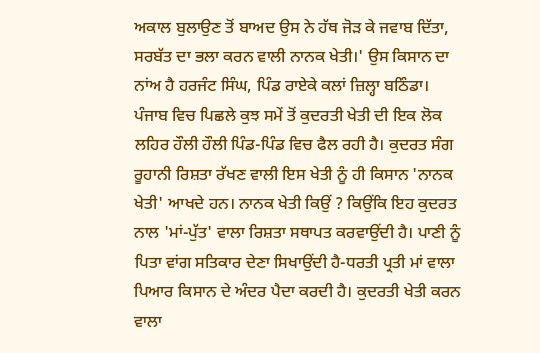ਅਕਾਲ ਬੁਲਾਉਣ ਤੋਂ ਬਾਅਦ ਉਸ ਨੇ ਹੱਥ ਜੋੜ ਕੇ ਜਵਾਬ ਦਿੱਤਾ, ਸਰਬੱਤ ਦਾ ਭਲਾ ਕਰਨ ਵਾਲੀ ਨਾਨਕ ਖੇਤੀ।' ਉਸ ਕਿਸਾਨ ਦਾ ਨਾਂਅ ਹੈ ਹਰਜੰਟ ਸਿੰਘ, ਪਿੰਡ ਰਾਏਕੇ ਕਲਾਂ ਜ਼ਿਲ੍ਹਾ ਬਠਿੰਡਾ।
ਪੰਜਾਬ ਵਿਚ ਪਿਛਲੇ ਕੁਝ ਸਮੇਂ ਤੋਂ ਕੁਦਰਤੀ ਖੇਤੀ ਦੀ ਇਕ ਲੋਕ ਲਹਿਰ ਹੌਲੀ ਹੌਲੀ ਪਿੰਡ-ਪਿੰਡ ਵਿਚ ਫੈਲ ਰਹੀ ਹੈ। ਕੁਦਰਤ ਸੰਗ ਰੂਹਾਨੀ ਰਿਸ਼ਤਾ ਰੱਖਣ ਵਾਲੀ ਇਸ ਖੇਤੀ ਨੂੰ ਹੀ ਕਿਸਾਨ 'ਨਾਨਕ ਖੇਤੀ' ਆਖਦੇ ਹਨ। ਨਾਨਕ ਖੇਤੀ ਕਿਉਂ ? ਕਿਉਂਕਿ ਇਹ ਕੁਦਰਤ ਨਾਲ 'ਮਾਂ-ਪੁੱਤ' ਵਾਲਾ ਰਿਸ਼ਤਾ ਸਥਾਪਤ ਕਰਵਾਉਂਦੀ ਹੈ। ਪਾਣੀ ਨੂੰ ਪਿਤਾ ਵਾਂਗ ਸਤਿਕਾਰ ਦੇਣਾ ਸਿਖਾਉਂਦੀ ਹੈ-ਧਰਤੀ ਪ੍ਰਤੀ ਮਾਂ ਵਾਲਾ ਪਿਆਰ ਕਿਸਾਨ ਦੇ ਅੰਦਰ ਪੈਦਾ ਕਰਦੀ ਹੈ। ਕੁਦਰਤੀ ਖੇਤੀ ਕਰਨ ਵਾਲਾ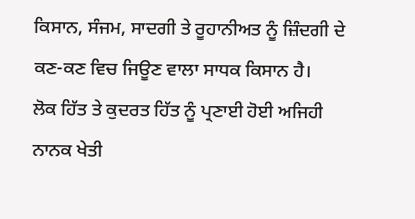ਕਿਸਾਨ, ਸੰਜਮ, ਸਾਦਗੀ ਤੇ ਰੂਹਾਨੀਅਤ ਨੂੰ ਜ਼ਿੰਦਗੀ ਦੇ ਕਣ-ਕਣ ਵਿਚ ਜਿਊਣ ਵਾਲਾ ਸਾਧਕ ਕਿਸਾਨ ਹੈ।
ਲੋਕ ਹਿੱਤ ਤੇ ਕੁਦਰਤ ਹਿੱਤ ਨੂੰ ਪ੍ਰਣਾਈ ਹੋਈ ਅਜਿਹੀ ਨਾਨਕ ਖੇਤੀ